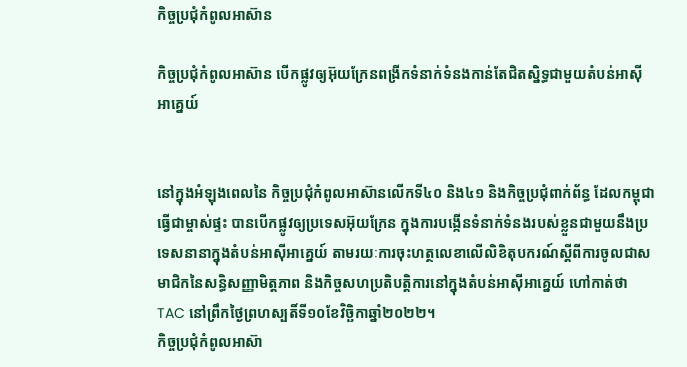កិច្ចប្រជុំកំពូលអាស៊ាន

កិច្ចប្រជុំកំពូលអាស៊ាន បើកផ្លូវឲ្យអ៊ុយក្រែនពង្រីកទំនាក់ទំនងកាន់តែជិតស្និទ្ធជាមួយតំបន់អាស៊ីអាគ្នេយ៍


នៅក្នុងអំឡុងពេលនៃ កិច្ចប្រជុំកំពូលអាស៊ានលើកទី៤០ និង៤១ និងកិច្ចប្រជុំពាក់ព័ន្ធ ដែលកម្ពុជាធ្វើជាម្ចាស់ផ្ទះ បានបើកផ្លូវឲ្យប្រទេសអ៊ុយក្រែន ក្នុងការបង្កើនទំនាក់ទំនងរបស់ខ្លួនជាមួយនឹងប្រទេសនានាក្នុងតំបន់អាស៊ីអាគ្នេយ៍ តាមរយៈការចុះហត្ថលេខាលើលិខិតុបករណ៍ស្ដីពីការចូលជាសមាជិកនៃសន្ធិសញ្ញាមិត្តភាព និងកិច្ចសហប្រតិបត្តិការនៅក្នុងតំបន់អាស៊ីអាគ្នេយ៍ ហៅកាត់ថា TAC នៅព្រឹកថ្ងៃព្រហស្បតិ៍ទី១០ខែវិច្ឆិកាឆ្នាំ២០២២។
កិច្ចប្រជុំកំពូលអាស៊ា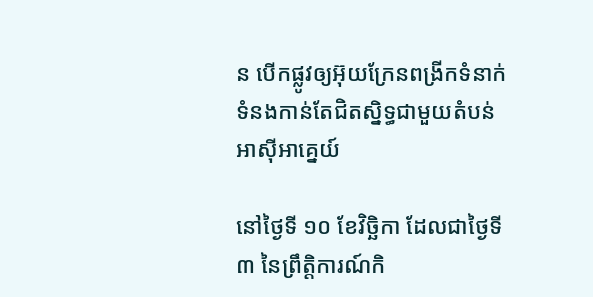ន បើកផ្លូវឲ្យអ៊ុយក្រែនពង្រីកទំនាក់ទំនងកាន់តែជិតស្និទ្ធជាមួយតំបន់អាស៊ីអាគ្នេយ៍

នៅថ្ងៃទី ១០ ខែវិច្ឆិកា ដែលជាថ្ងៃទី៣ នៃព្រឹត្តិការណ៍កិ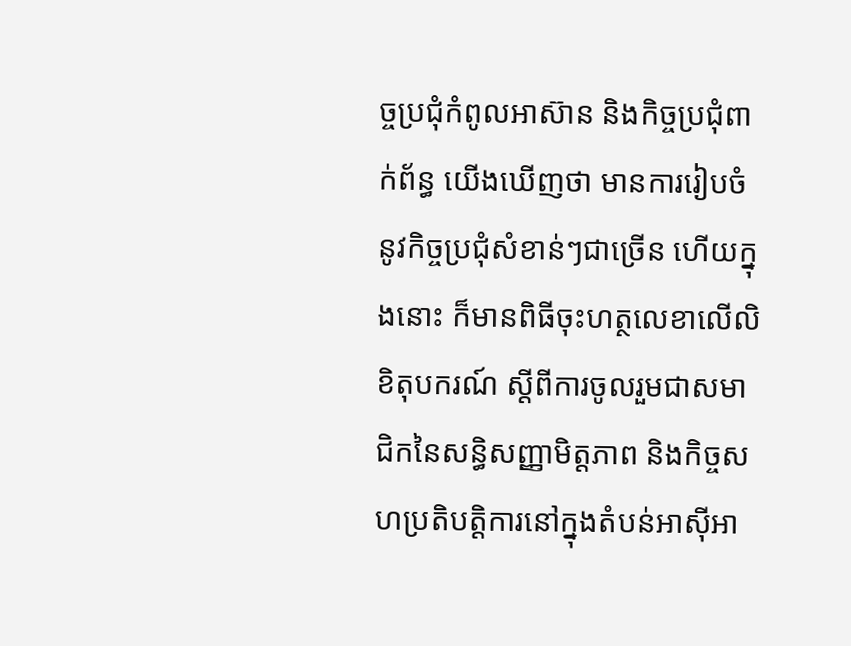ច្ចប្រជុំកំពូលអាស៊ាន និងកិច្ចប្រជុំពាក់ព័ន្ធ យើងឃើញថា មានការរៀបចំនូវកិច្ចប្រជុំសំខាន់ៗជាច្រើន ហើយក្នុងនោះ ក៏មានពិធីចុះហត្ថលេខាលើលិខិតុបករណ៍ ស្ដីពីការចូលរួមជាសមាជិកនៃសន្ធិសញ្ញាមិត្តភាព និងកិច្ចសហប្រតិបត្តិការនៅក្នុងតំបន់អាស៊ីអា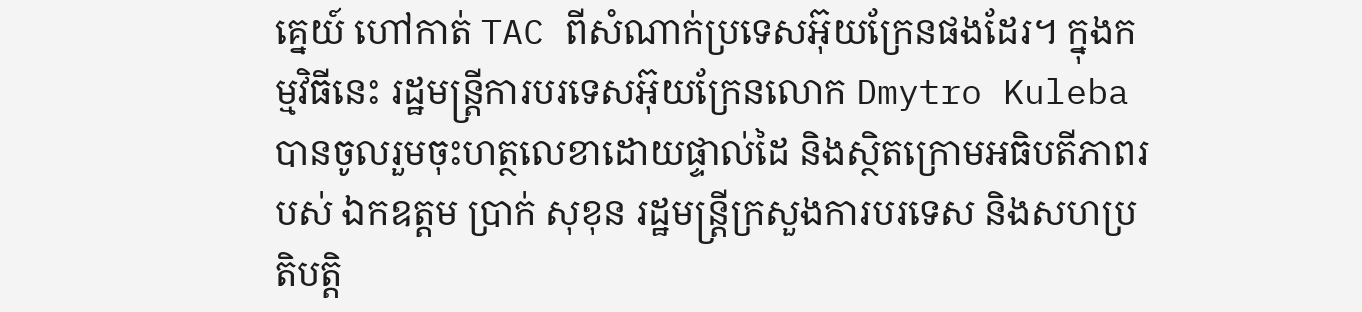គ្នេយ៍ ហៅកាត់ TAC ពីសំណាក់ប្រទេសអ៊ុយក្រែនផងដែរ។ ក្នុងកម្មវិធីនេះ រដ្ឋមន្ត្រីការបរទេសអ៊ុយក្រែនលោក Dmytro Kuleba បានចូលរួមចុះហត្ថលេខាដោយផ្ទាល់ដៃ និងស្ថិតក្រោមអធិបតីភាពរបស់ ឯកឧត្តម ប្រាក់ សុខុន រដ្ឋមន្រ្តីក្រសួងការបរទេស និងសហប្រតិបត្តិ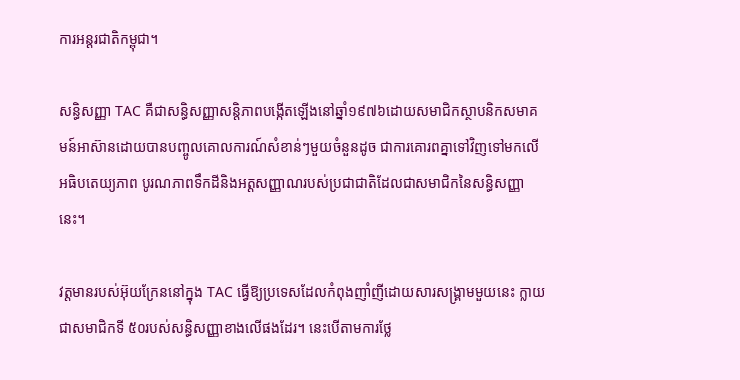ការអន្តរជាតិកម្ពុជា។

សន្ធិសញ្ញា TAC គឺជាសន្ធិសញ្ញាសន្តិភាពបង្កើតឡើងនៅឆ្នាំ១៩៧៦ដោយសមាជិកស្ថាបនិកសមាគមន៍អាស៊ានដោយបានបញ្ចូលគោលការណ៍សំខាន់ៗមួយចំនួនដូច ជាការគោរពគ្នាទៅវិញទៅមកលើអធិបតេយ្យភាព បូរណភាពទឹកដីនិងអត្តសញ្ញាណរបស់ប្រជាជាតិដែលជាសមាជិកនៃសន្ធិសញ្ញានេះ។

វត្តមានរបស់អ៊ុយក្រែននៅក្នុង TAC ធ្វើឱ្យប្រទេសដែលកំពុងញាំញីដោយសារសង្រ្គាមមួយនេះ ក្លាយជាសមាជិកទី ៥០របស់សន្ធិសញ្ញាខាងលើផងដែរ។ នេះបើតាមការថ្លែ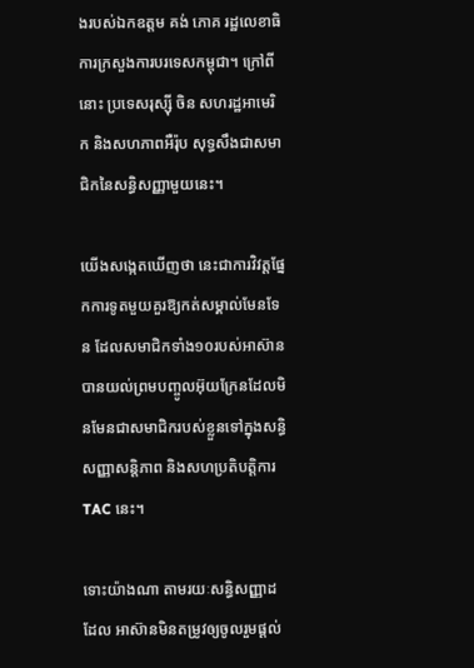ងរបស់ឯកឧត្តម គង់ ភោគ រដ្ឋលេខាធិការក្រសួងការបរទេសកម្ពុជា។ ក្រៅពីនោះ ប្រទេសរុស្ស៊ី ចិន សហរដ្ឋអាមេរិក និងសហភាពអឺរ៉ុប សុទ្ធសឹងជាសមាជិកនៃសន្ធិសញ្ញាមួយនេះ។

យើងសង្កេតឃើញថា នេះជាការវិវត្តផ្នែកការទូតមួយគួរឱ្យកត់សម្គាល់មែនទែន ដែលសមាជិកទាំង១០របស់អាស៊ានបានយល់ព្រមបញ្ចូលអ៊ុយក្រែនដែលមិនមែនជាសមាជិករបស់ខ្លួនទៅក្នុងសន្ធិសញ្ញាសន្តិភាព និងសហប្រតិបត្តិការ TAC នេះ។

ទោះយ៉ាងណា តាមរយៈសន្ធិសញ្ញាដដែល អាស៊ានមិនតម្រូវឲ្យចូលរួមផ្ដល់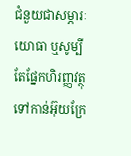ជំនួយជាសម្ភារៈយោធា ឬសូម្បីតែផ្នែកហិរញ្ញវត្ថុទៅកាន់អ៊ុយក្រែ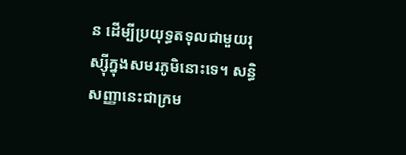ន ដើម្បីប្រយុទ្ធតទុលជាមួយរុស្ស៊ីក្នុងសមរភូមិនោះទេ។ សន្ធិសញ្ញានេះជាក្រម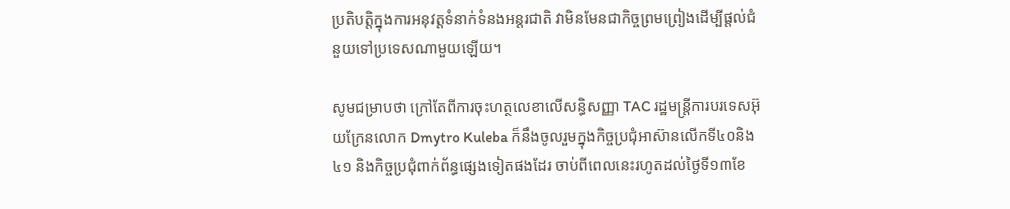ប្រតិបត្តិក្នុងការអនុវត្តទំនាក់ទំនងអន្តរជាតិ វាមិនមែនជាកិច្ចព្រមព្រៀងដើម្បីផ្ដល់ជំនួយទៅប្រទេសណាមួយឡើយ។

សូមជម្រាបថា ក្រៅតែពីការចុះហត្ថលេខាលើសន្ធិសញ្ញា TAC រដ្ឋមន្ត្រីការបរទេសអ៊ុយក្រែនលោក Dmytro Kuleba ក៏នឹងចូលរួមក្នុងកិច្ចប្រជុំអាស៊ានលើកទី៤០និង៤១ និងកិច្ចប្រជុំពាក់ព័ន្ធផ្សេងទៀតផងដែរ ចាប់ពីពេលនេះរហូតដល់ថ្ងៃទី១៣ខែ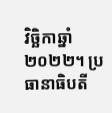វិច្ឆិកាឆ្នាំ២០២២។ ប្រធានាធិបតី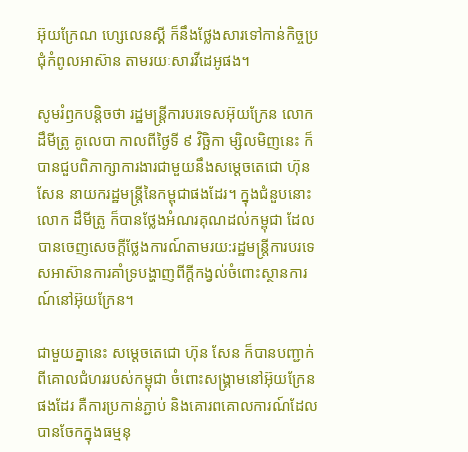អ៊ុយក្រែណ ហ្សេលេនស្គី ក៏នឹងថ្លែងសារទៅកាន់កិច្ចប្រជុំកំពូលអាស៊ាន តាមរយៈសារវីដេអូផង។

សូមរំឭកបន្ដិចថា រដ្ឋមន្ត្រីការបរទេសអ៊ុយក្រែន លោក ដឹមីត្រូ គូលេបា កាលពីថ្ងៃទី ៩ វិច្ឆិកា ម្សិលមិញនេះ ក៏បានជួបពិភាក្សាការងារជាមួយនឹងសម្តេចតេជោ ហ៊ុន សែន នាយករដ្ឋមន្ត្រីនៃកម្ពុជាផងដែរ។ ក្នុងជំនួបនោះ លោក ដឹមីត្រូ ក៏បានថ្លែងអំណរគុណដល់កម្ពុជា ដែលបានចេញសេចក្ដីថ្លែងការណ៍តាមរយ:រដ្ឋមន្ត្រីការបរទេសអាស៊ានការគាំទ្របង្ហាញពីក្ដីកង្វល់ចំពោះស្ថានការណ៍នៅអ៊ុយក្រែន។

ជាមួយគ្នានេះ សម្ដេចតេជោ ហ៊ុន សែន ក៏បានបញ្ជាក់ពីគោលជំហររបស់កម្ពុជា ចំពោះសង្គ្រាមនៅអ៊ុយក្រែនផងដែរ គឺការប្រកាន់ភ្ជាប់ និងគោរពគោលការណ៍ដែលបានចែកក្នុងធម្មនុ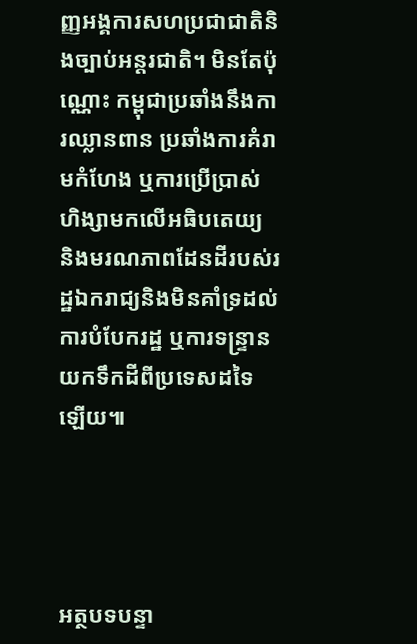ញ្ញអង្គការសហប្រជាជាតិនិងច្បាប់អន្តរជាតិ។ មិនតែប៉ុណ្ណោះ កម្ពុជាប្រឆាំងនឹងការឈ្លានពាន ប្រឆាំងការគំរាមកំហែង ឬការប្រើប្រាស់ហិង្សាមកលើអធិបតេយ្យ និងមរណភាពដែនដីរបស់រដ្ឋឯករាជ្យនិងមិនគាំទ្រដល់ការបំបែករដ្ឋ ឬការទន្ទ្រានយកទឹកដីពីប្រទេសដទៃឡើយ៕




អត្ថបទបន្ទា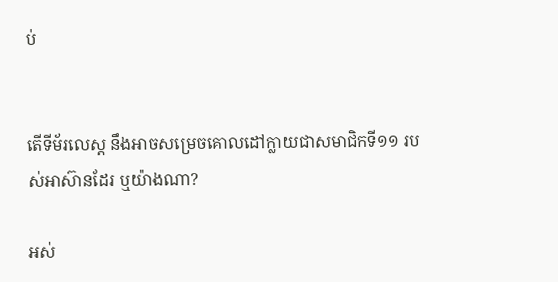ប់


តើទីម័រលេស្ដ នឹងអាចសម្រេចគោលដៅក្លាយជាសមាជិកទី១១ របស់អាស៊ានដែរ ឬយ៉ាងណា?

អស់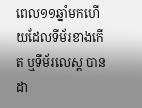ពេល១១ឆ្នាំមកហើយដែលទីម័រខាងកើត ឬទីម័រលេស្ដ បានដា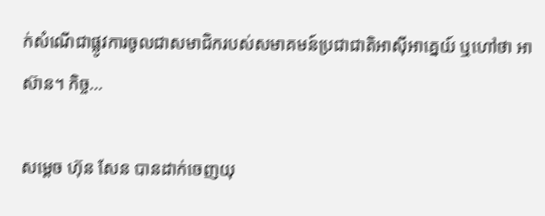ក់សំណើជាផ្លូវការចូលជាសមាជិករបស់សមាគមន៍ប្រជាជាតិអាស៊ីអាគ្នេយ៍ ឬហៅថា អាស៊ាន។ កិច្ច…

សម្តេច ហ៊ុន សែន បានដាក់ចេញយុ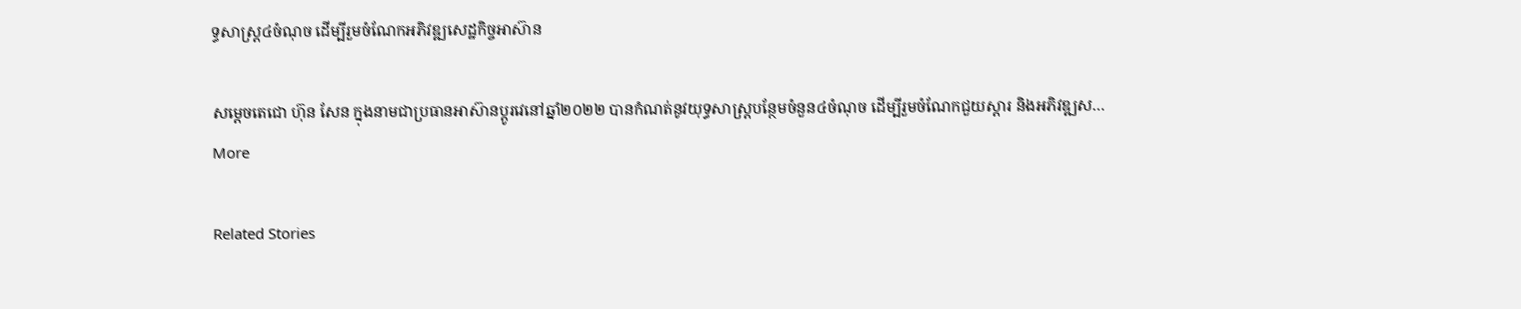ទ្ធសាស្ត្រ៤ចំណុច ដើម្បីរួមចំណែកអភិវឌ្ឍសេដ្ឋកិច្ចអាស៊ាន

សម្តេចតេជោ ហ៊ុន សែន ក្នុងនាមជាប្រធានអាស៊ានប្តូរវេនៅឆ្នាំ២០២២ បានកំណត់នូវយុទ្ធសាស្ត្របន្ថែមចំនួន៤ចំណុច ដើម្បីរួមចំណែកជួយស្តារ និងអភិវឌ្ឍស…
More

Related Stories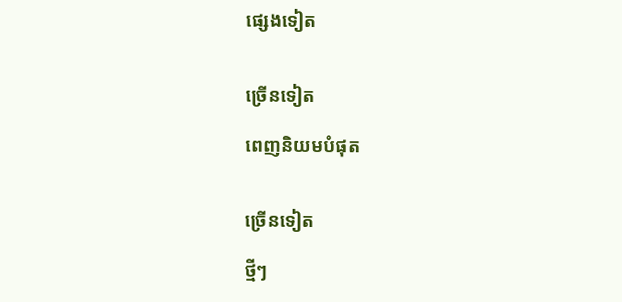ផ្សេងទៀត


ច្រើនទៀត

ពេញនិយមបំផុត


ច្រើនទៀត

ថ្មីៗ